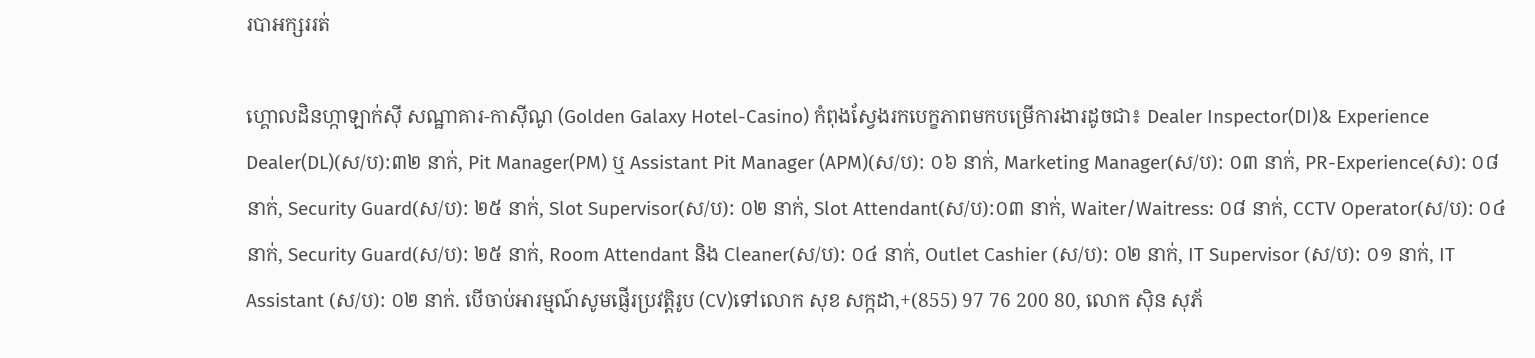របាអក្សររត់

ហ្គោលដិនហ្កាឡាក់ស៊ី សណ្ឋាគារ-កាស៊ីណូ (Golden Galaxy Hotel-Casino) កំពុងស្វែងរកបេក្ខភាពមកបម្រើការងារដូចជា៖ Dealer Inspector(DI)& Experience Dealer(DL)(ស/ប):៣២ នាក់, Pit Manager(PM) ឬ Assistant Pit Manager (APM)(ស/ប): ០៦ នាក់, Marketing Manager(ស/ប): ០៣ នាក់, PR-Experience(ស): ០៨ នាក់, Security Guard(ស/ប): ២៥ នាក់, Slot Supervisor(ស/ប): ០២ នាក់, Slot Attendant(ស/ប):០៣ នាក់, Waiter/Waitress: ០៨ នាក់, CCTV Operator(ស/ប): ០៤ នាក់, Security Guard(ស/ប): ២៥ នាក់, Room Attendant និង Cleaner(ស/ប): ០៤ នាក់, Outlet Cashier (ស/ប): ០២ នាក់, IT Supervisor (ស/ប): ០១ នាក់, IT Assistant (ស/ប): ០២ នាក់. បើចាប់អារម្មណ៍សូមផ្ញើរប្រវត្តិរូប (CV)ទៅលោក សុខ សក្កដា,+(855) 97 76 200 80, លោក ស៊ិន សុភ័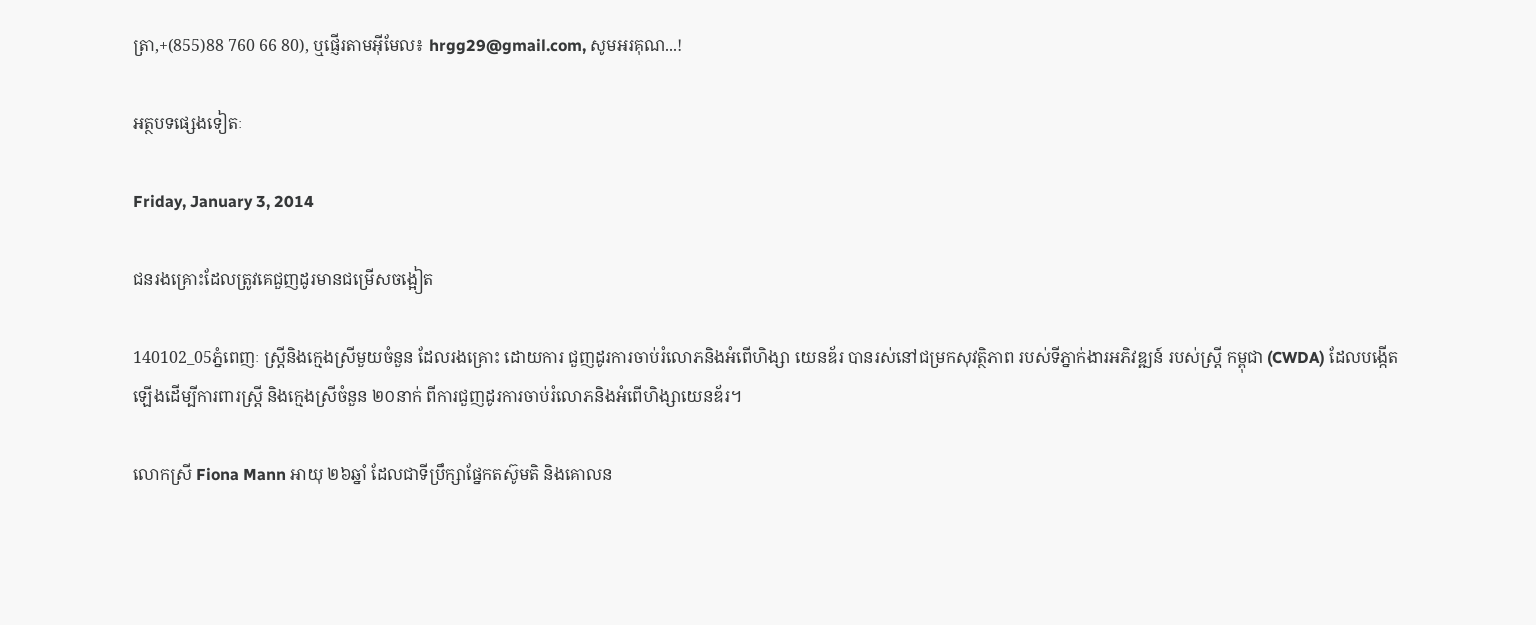ត្រា,+(855)88 760 66 80), ឬផ្ញើរតាមអ៊ីមែល៖ hrgg29@gmail.com, សូមអរគុណ...!

អត្ថបទផ្សេងទៀតៈ

Friday, January 3, 2014

ជនរងគ្រោះដែលត្រូវគេជួញដូរមានជម្រើសចង្អៀត

140102_05ភ្នំពេញៈ ស្រ្តីនិងក្មេងស្រីមួយចំនួន ដែលរងគ្រោះ ដោយការ ជួញដូរការចាប់រំលោភនិងអំពើហិង្សា យេនឌ័រ បានរស់នៅជម្រកសុវត្ថិភាព របស់ទីភ្នាក់ងារអភិវឌ្ឍន៍ របស់ស្រ្តី កម្ពុជា (CWDA) ដែលបង្កើតឡើងដើម្បីការពារស្រ្តី និងក្មេងស្រីចំនួន ២០នាក់ ពីការជួញដូរការចាប់រំលោភនិងអំពើហិង្សាយេនឌ័រ។

លោកស្រី Fiona Mann អាយុ ២៦ឆ្នាំ ដែលជាទីប្រឹក្សាផ្នែកតស៊ូមតិ និងគោលន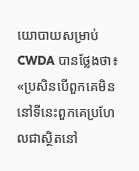យោបាយសម្រាប់ CWDA បានថ្លែងថា៖ «ប្រសិនបើពួកគេមិននៅទីនេះពួកគេប្រហែលជាស្ថិតនៅ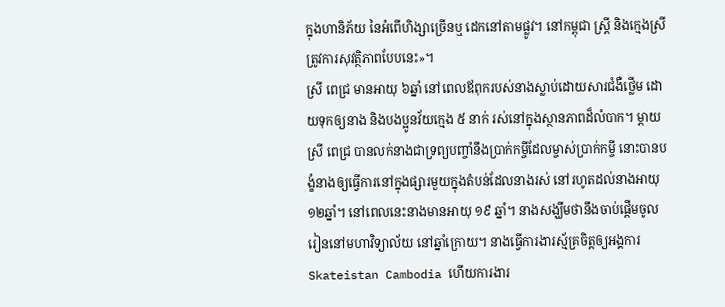ក្នុងហានិភ័យ នៃអំពើហិង្សាច្រើនឬ ដេកនៅតាមផ្លូវ។ នៅកម្ពុជា ស្រ្តី និងក្មេងស្រីត្រូវការសុវត្ថិភាពបែបនេះ»។
ស្រី ពេជ្រ មានអាយុ ៦ឆ្នាំ នៅពេលឪពុករបស់នាងស្លាប់ដោយសារជំងឺថ្លើម ដោយទុកឲ្យនាង និងបងប្អូនវ័យក្មេង ៥ នាក់ រស់នៅក្នុងស្ថានភាពដ៏លំបាក។ ម្តាយ ស្រី ពេជ្រ បានលក់នាងជាទ្រព្យបញ្ចាំនឹងប្រាក់កម្ចីដែលម្ចាស់ប្រាក់កម្ចី នោះបានបង្ខំនាងឲ្យធ្វើការនៅក្នុងផ្សារមួយក្នុងតំបន់ដែលនាងរស់ នៅរហូតដល់នាងអាយុ ១២ឆ្នាំ។ នៅពេលនេះនាងមានអាយុ ១៩ ឆ្នាំ។ នាងសង្ឃឹមថានឹងចាប់ផ្តើមចូលរៀននៅមហាវិទ្យាល័យ នៅឆ្នាំក្រោយ។ នាងធ្វើការងារស្ម័គ្រចិត្តឲ្យអង្គការ Skateistan Cambodia ហើយការងារ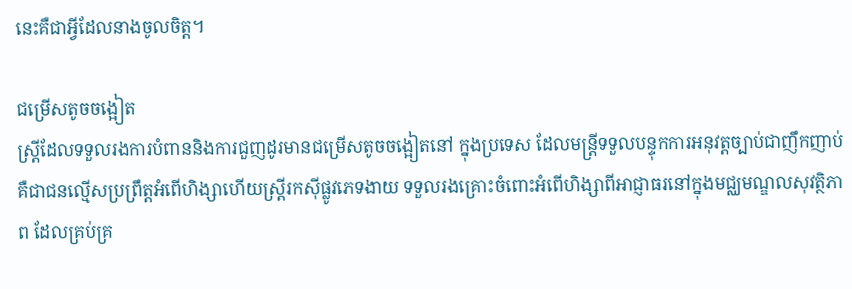នេះគឺជាអ្វីដែលនាងចូលចិត្ត។

ជម្រើសតូចចង្អៀត
ស្រ្តីដែលទទួលរងការបំពាននិងការជួញដូរមានជម្រើសតូចចង្អៀតនៅ ក្នុងប្រទេស ដែលមន្រ្តីទទួលបន្ទុកការអនុវត្តច្បាប់ជាញឹកញាប់ គឺជាជនល្មើសប្រព្រឹត្តអំពើហិង្សាហើយស្រ្តីរកស៊ីផ្លូវភេទងាយ ទទួលរងគ្រោះចំពោះអំពើហិង្សាពីអាជ្ញាធរនៅក្នុងមជ្ឈមណ្ឌលសុវត្ថិភាព ដែលគ្រប់គ្រ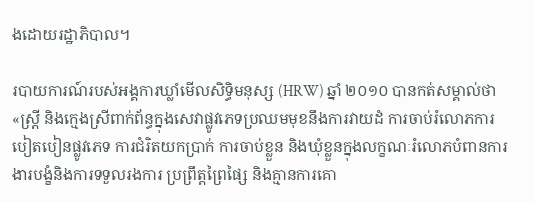ងដោយរដ្ឋាភិបាល។

របាយការណ៍របស់អង្គការឃ្លាំមើលសិទ្ធិមនុស្ស (HRW) ឆ្នាំ ២០១០ បានកត់សម្គាល់ថា «ស្រ្តី និងក្មេងស្រីពាក់ព័ន្ធក្នុងសេវាផ្លូវភេទប្រឈមមុខនឹងការវាយដំ ការចាប់រំលោភការបៀតបៀនផ្លូវភេទ ការជំរិតយកប្រាក់ ការចាប់ខ្លួន និងឃុំខ្លួនក្នុងលក្ខណៈរំលោភបំពានការងារបង្ខំនិងការទទួលរងការ ប្រព្រឹត្តព្រៃផ្សៃ និងគ្មានការគោ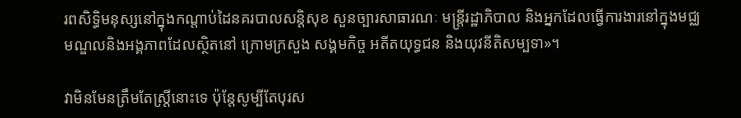រពសិទ្ធិមនុស្សនៅក្នុងកណ្តាប់ដៃនគរបាលសន្តិសុខ សួនច្បារសាធារណៈ មន្រ្តីរដ្ឋាភិបាល និងអ្នកដែលធ្វើការងារនៅក្នុងមជ្ឈមណ្ឌលនិងអង្គភាពដែលស្ថិតនៅ ក្រោមក្រសួង សង្គមកិច្ច អតីតយុទ្ធជន និងយុវនីតិសម្បទា»។

វាមិនមែនត្រឹមតែស្រ្តីនោះទេ ប៉ុន្តែសូម្បីតែបុរស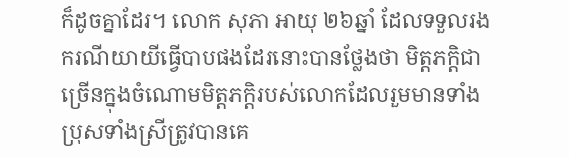ក៏ដូចគ្នាដែរ។ លោក សុភា អាយុ ២៦ឆ្នាំ ដែលទទួលរងករណីយាយីធ្វើបាបផងដែរនោះបានថ្លែងថា មិត្តភក្តិជាច្រើនក្នុងចំណោមមិត្តភក្តិរបស់លោកដែលរួមមានទាំង ប្រុសទាំងស្រីត្រូវបានគេ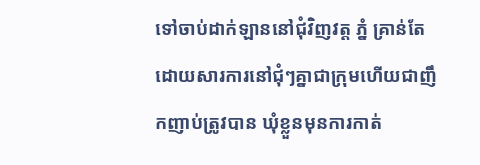ទៅចាប់ដាក់ឡាននៅជុំវិញវត្ត ភ្នំ គ្រាន់តែដោយសារការនៅជុំៗគ្នាជាក្រុមហើយជាញឹកញាប់ត្រូវបាន ឃុំខ្លួនមុនការកាត់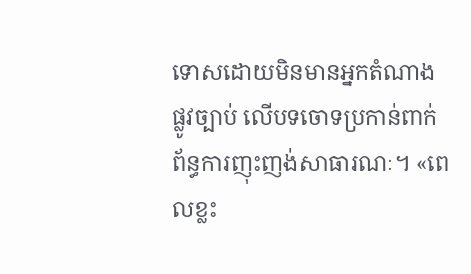ទោសដោយមិនមានអ្នកតំណាងផ្លូវច្បាប់ លើបទចោទប្រកាន់ពាក់ព័ន្ធការញុះញង់សាធារណៈ។ «ពេលខ្លះ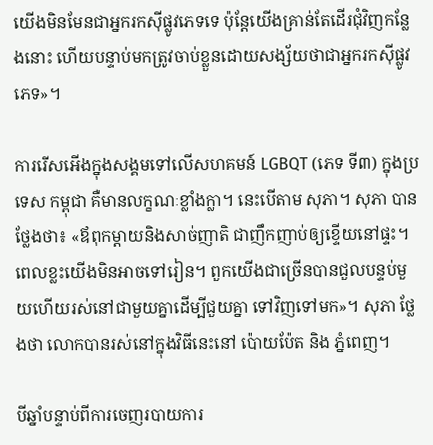យើងមិនមែនជាអ្នករកស៊ីផ្លូវភេទទេ ប៉ុន្តែយើងគ្រាន់តែដើរជុំវិញកន្លែងនោះ ហើយបន្ទាប់មកត្រូវចាប់ខ្លួនដោយសង្ស័យថាជាអ្នករកស៊ីផ្លូវ ភេទ»។

ការរើសអើងក្នុងសង្គមទៅលើសហគមន៍ LGBQT (ភេទ ទី៣) ក្នុងប្រទេស កម្ពុជា គឺមានលក្ខណៈខ្លាំងក្លា។ នេះបើតាម សុភា។ សុភា បានថ្លែងថា៖ «ឪពុកម្តាយនិងសាច់ញាតិ ជាញឹកញាប់ឲ្យខ្ទើយនៅផ្ទះ។ ពេលខ្លះយើងមិនអាចទៅរៀន។ ពួកយើងជាច្រើនបានជួលបន្ទប់មួយហើយរស់នៅជាមួយគ្នាដើម្បីជួយគ្នា ទៅវិញទៅមក»។ សុភា ថ្លែងថា លោកបានរស់នៅក្នុងវិធីនេះនៅ ប៉ោយប៉ែត និង ភ្នំពេញ។

បីឆ្នាំបន្ទាប់ពីការចេញរបាយការ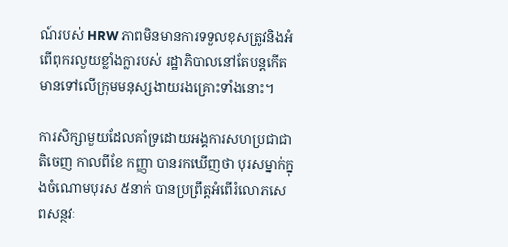ណ៍របស់ HRW ភាពមិនមានការទទួលខុសត្រូវនិងអំពើពុករលួយខ្លាំងក្លារបស់ រដ្ឋាភិបាលនៅតែបន្តកើតមានទៅលើក្រុមមនុស្សងាយរងគ្រោះទាំងនោះ។

ការសិក្សាមួយដែលគាំទ្រដោយអង្គការសហប្រជាជាតិចេញ កាលពីខែ កញ្ញា បានរកឃើញថា បុរសម្នាក់ក្នុងចំណោមបុរស ៥នាក់ បានប្រព្រឹត្តអំពើរំលោភសេពសន្ថវៈ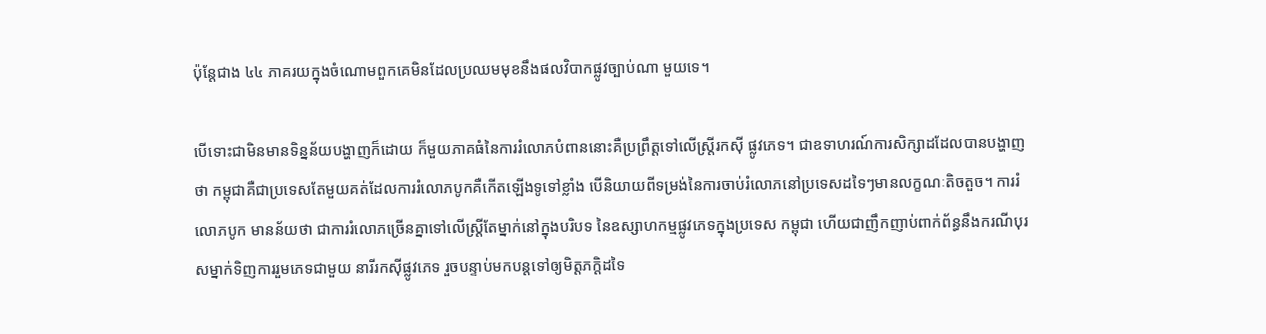ប៉ុន្តែជាង ៤៤ ភាគរយក្នុងចំណោមពួកគេមិនដែលប្រឈមមុខនឹងផលវិបាកផ្លូវច្បាប់ណា មួយទេ។

បើទោះជាមិនមានទិន្នន័យបង្ហាញក៏ដោយ ក៏មួយភាគធំនៃការរំលោភបំពាននោះគឺប្រព្រឹត្តទៅលើស្រ្តីរកស៊ី ផ្លូវភេទ។ ជាឧទាហរណ៍ការសិក្សាដដែលបានបង្ហាញថា កម្ពុជាគឺជាប្រទេសតែមួយគត់ដែលការរំលោភបូកគឺកើតឡើងទូទៅខ្លាំង បើនិយាយពីទម្រង់នៃការចាប់រំលោភនៅប្រទេសដទៃៗមានលក្ខណៈតិចតួច។ ការរំលោភបូក មានន័យថា ជាការរំលោភច្រើនគ្នាទៅលើស្រ្តីតែម្នាក់នៅក្នុងបរិបទ នៃឧស្សាហកម្មផ្លូវភេទក្នុងប្រទេស កម្ពុជា ហើយជាញឹកញាប់ពាក់ព័ន្ធនឹងករណីបុរសម្នាក់ទិញការរួមភេទជាមួយ នារីរកស៊ីផ្លូវភេទ រួចបន្ទាប់មកបន្តទៅឲ្យមិត្តភក្តិដទៃ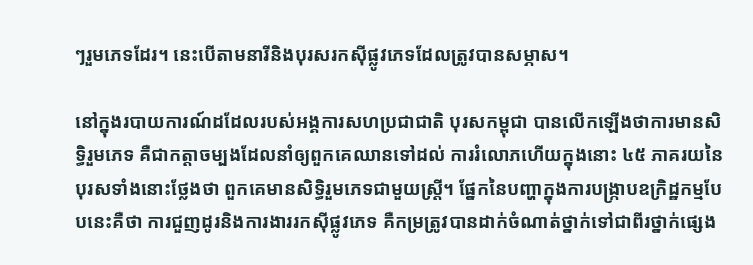ៗរួមភេទដែរ។ នេះបើតាមនារីនិងបុរសរកស៊ីផ្លូវភេទដែលត្រូវបានសម្ភាស។

នៅក្នុងរបាយការណ៍ដដែលរបស់អង្គការសហប្រជាជាតិ បុរសកម្ពុជា បានលើកឡើងថាការមានសិទ្ធិរួមភេទ គឺជាកត្តាចម្បងដែលនាំឲ្យពួកគេឈានទៅដល់ ការរំលោភហើយក្នុងនោះ ៤៥ ភាគរយនៃបុរសទាំងនោះថ្លែងថា ពួកគេមានសិទ្ធិរួមភេទជាមួយស្រ្តី។ ផ្នែកនៃបញ្ហាក្នុងការបង្ក្រាបឧក្រិដ្ឋកម្មបែបនេះគឺថា ការជួញដូរនិងការងាររកស៊ីផ្លូវភេទ គឺកម្រត្រូវបានដាក់ចំណាត់ថ្នាក់ទៅជាពីរថ្នាក់ផ្សេង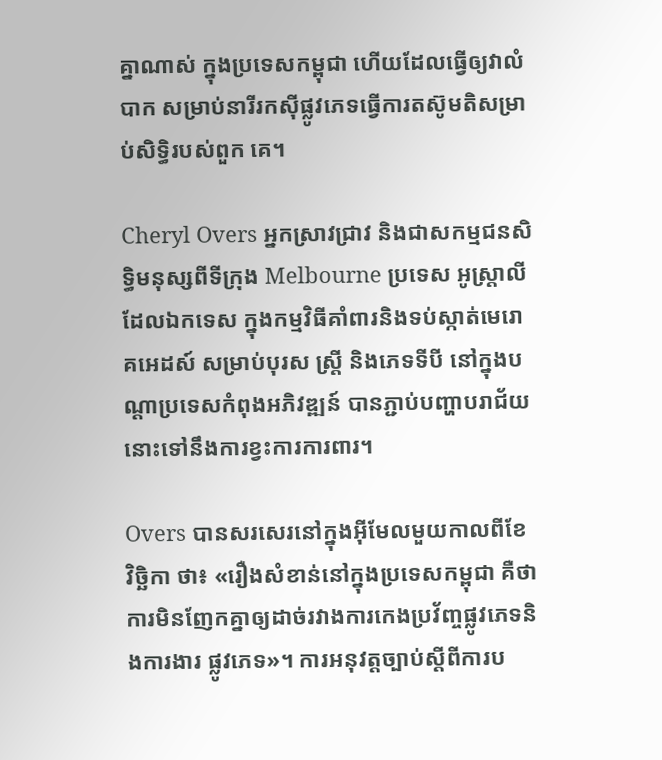គ្នាណាស់ ក្នុងប្រទេសកម្ពុជា ហើយដែលធ្វើឲ្យវាលំបាក សម្រាប់នារីរកស៊ីផ្លូវភេទធ្វើការតស៊ូមតិសម្រាប់សិទ្ធិរបស់ពួក គេ។

Cheryl Overs អ្នកស្រាវជ្រាវ និងជាសកម្មជនសិទ្ធិមនុស្សពីទីក្រុង Melbourne ប្រទេស អូស្រ្តាលី ដែលឯកទេស ក្នុងកម្មវិធីគាំពារនិងទប់ស្កាត់មេរោគអេដស៍ សម្រាប់បុរស ស្រ្តី និងភេទទីបី នៅក្នុងបណ្តាប្រទេសកំពុងអភិវឌ្ឍន៍ បានភ្ជាប់បញ្ហាបរាជ័យនោះទៅនឹងការខ្វះការការពារ។

Overs បានសរសេរនៅក្នុងអ៊ីមែលមួយកាលពីខែ វិច្ឆិកា ថា៖ «រឿងសំខាន់នៅក្នុងប្រទេសកម្ពុជា គឺថា ការមិនញែកគ្នាឲ្យដាច់រវាងការកេងប្រវ័ញ្ចផ្លូវភេទនិងការងារ ផ្លូវភេទ»។ ការអនុវត្តច្បាប់ស្តីពីការប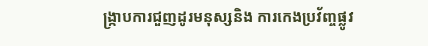ង្ក្រាបការជួញដូរមនុស្សនិង ការកេងប្រវ័ញ្ចផ្លូវ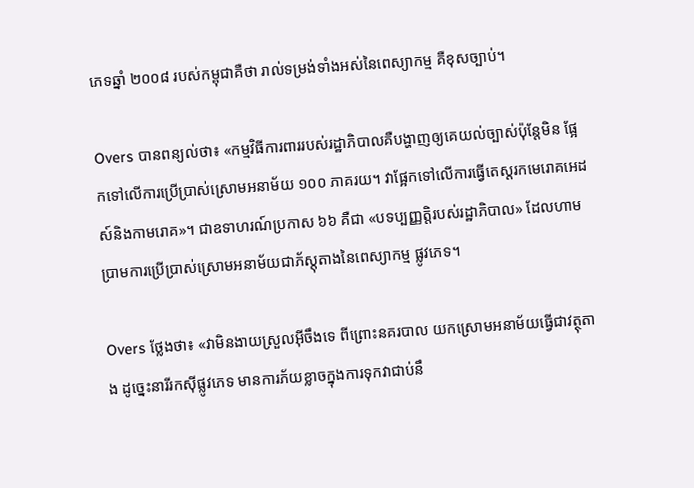ភេទឆ្នាំ ២០០៨ របស់កម្ពុជាគឺថា រាល់ទម្រង់ទាំងអស់នៃពេស្យាកម្ម គឺខុសច្បាប់។

Overs បានពន្យល់ថា៖ «កម្មវិធីការពាររបស់រដ្ឋាភិបាលគឺបង្ហាញឲ្យគេយល់ច្បាស់ប៉ុន្តែមិន ផ្អែកទៅលើការប្រើប្រាស់ស្រោមអនាម័យ ១០០ ភាគរយ។ វាផ្អែកទៅលើការធ្វើតេស្តរកមេរោគអេដស៍និងកាមរោគ»។ ជាឧទាហរណ៍ប្រកាស ៦៦ គឺជា «បទប្បញ្ញត្តិរបស់រដ្ឋាភិបាល» ដែលហាមប្រាមការប្រើប្រាស់ស្រោមអនាម័យជាភ័ស្តុតាងនៃពេស្យាកម្ម ផ្លូវភេទ។

Overs ថ្លែងថា៖ «វាមិនងាយស្រួលអ៊ីចឹងទេ ពីព្រោះនគរបាល យកស្រោមអនាម័យធ្វើជាវត្ថុតាង ដូច្នេះនារីរកស៊ីផ្លូវភេទ មានការភ័យខ្លាចក្នុងការទុកវាជាប់នឹ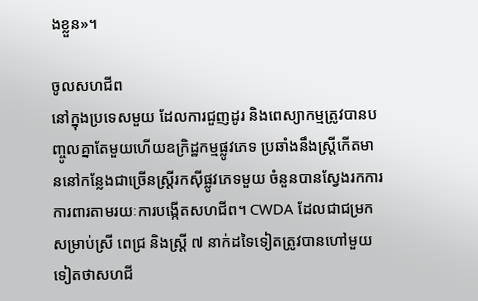ងខ្លួន»។

ចូលសហជីព
នៅក្នុងប្រទេសមួយ ដែលការជួញដូរ និងពេស្យាកម្មត្រូវបានបញ្ចូលគ្នាតែមួយហើយឧក្រិដ្ឋកម្មផ្លូវភេទ ប្រឆាំងនឹងស្រ្តីកើតមាននៅកន្លែងជាច្រើនស្រ្តីរកស៊ីផ្លូវភេទមួយ ចំនួនបានស្វែងរកការការពារតាមរយៈការបង្កើតសហជីព។ CWDA ដែលជាជម្រកសម្រាប់ស្រី ពេជ្រ និងស្រ្តី ៧ នាក់ដទៃទៀតត្រូវបានហៅមួយទៀតថាសហជី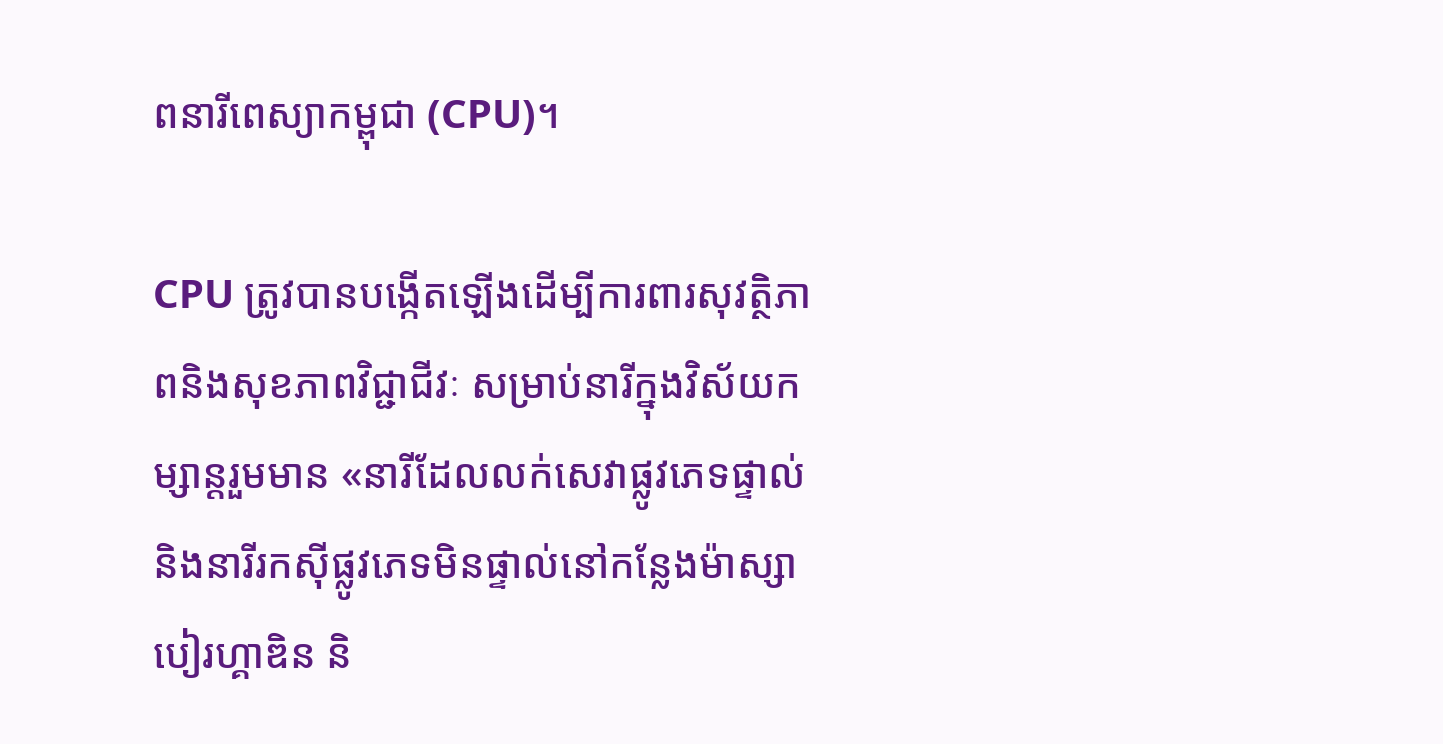ពនារីពេស្យាកម្ពុជា (CPU)។

CPU ត្រូវបានបង្កើតឡើងដើម្បីការពារសុវត្ថិភាពនិងសុខភាពវិជ្ជាជីវៈ សម្រាប់នារីក្នុងវិស័យកម្សាន្តរួមមាន «នារីដែលលក់សេវាផ្លូវភេទផ្ទាល់ និងនារីរកស៊ីផ្លូវភេទមិនផ្ទាល់នៅកន្លែងម៉ាស្សា បៀរហ្គាឌិន និ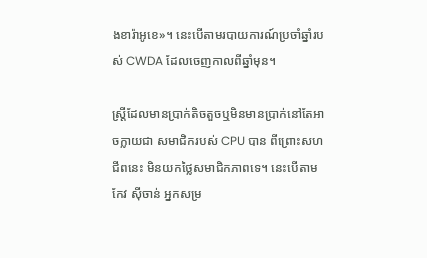ងខារ៉ាអូខេ»។ នេះបើតាមរបាយការណ៍ប្រចាំឆ្នាំរបស់ CWDA ដែលចេញកាលពីឆ្នាំមុន។

ស្រ្តីដែលមានប្រាក់តិចតួចឬមិនមានប្រាក់នៅតែអាចក្លាយជា សមាជិករបស់ CPU បាន ពីព្រោះសហជីពនេះ មិនយកថ្លៃសមាជិកភាពទេ។ នេះបើតាម កែវ ស៊ីចាន់ អ្នកសម្រ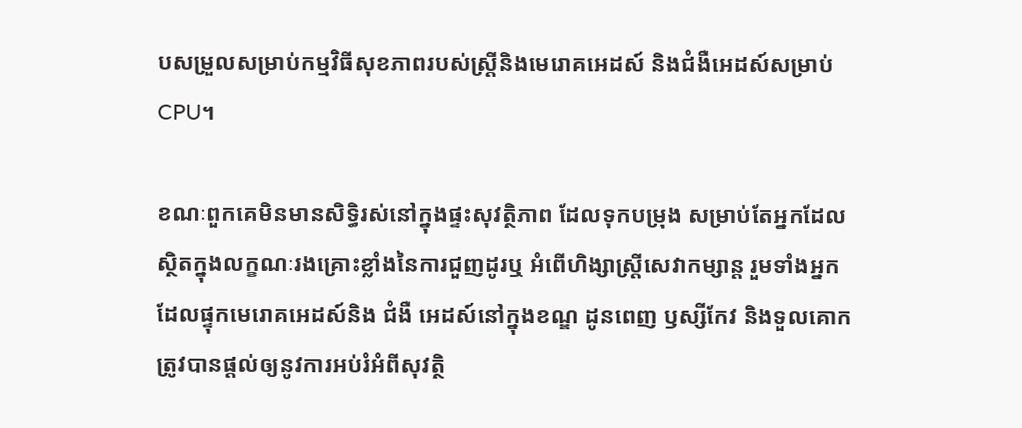បសម្រួលសម្រាប់កម្មវិធីសុខភាពរបស់ស្រ្តីនិងមេរោគអេដស៍ និងជំងឺអេដស៍សម្រាប់ CPU។

ខណៈពួកគេមិនមានសិទ្ធិរស់នៅក្នុងផ្ទះសុវត្ថិភាព ដែលទុកបម្រុង សម្រាប់តែអ្នកដែលស្ថិតក្នុងលក្ខណៈរងគ្រោះខ្លាំងនៃការជួញដូរឬ អំពើហិង្សាស្រ្តីសេវាកម្សាន្ត រួមទាំងអ្នកដែលផ្ទុកមេរោគអេដស៍និង ជំងឺ អេដស៍នៅក្នុងខណ្ឌ ដូនពេញ ឫស្សីកែវ និងទួលគោក ត្រូវបានផ្តល់ឲ្យនូវការអប់រំអំពីសុវត្ថិ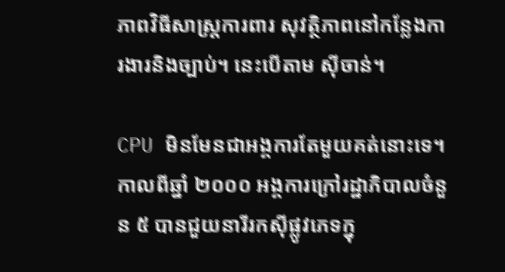ភាពវិធីសាស្រ្តការពារ សុវត្ថិភាពនៅកន្លែងការងារនិងច្បាប់។ នេះបើតាម ស៊ីចាន់។

CPU មិនមែនជាអង្គការតែមួយគត់នោះទេ។ កាលពីឆ្នាំ ២០០០ អង្គការក្រៅរដ្ឋាភិបាលចំនួន ៥ បានជួយនារីរកស៊ីផ្លូវភេទក្នុ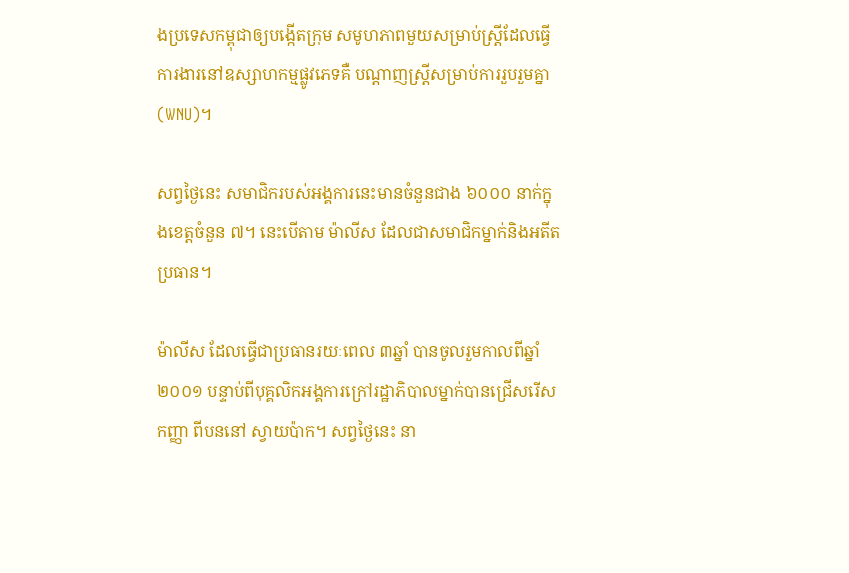ងប្រទេសកម្ពុជាឲ្យបង្កើតក្រុម សមូហភាពមួយសម្រាប់ស្រ្តីដែលធ្វើការងារនៅឧស្សាហកម្មផ្លូវភេទគឺ បណ្តាញស្រ្តីសម្រាប់ការរួបរួមគ្នា (WNU)។

សព្វថ្ងៃនេះ សមាជិករបស់អង្គការនេះមានចំនួនជាង ៦០០០ នាក់ក្នុងខេត្តចំនួន ៧។ នេះបើតាម ម៉ាលីស ដែលជាសមាជិកម្នាក់និងអតីតប្រធាន។

ម៉ាលីស ដែលធ្វើជាប្រធានរយៈពេល ៣ឆ្នាំ បានចូលរួមកាលពីឆ្នាំ ២០០១ បន្ទាប់ពីបុគ្គលិកអង្គការក្រៅរដ្ឋាភិបាលម្នាក់បានជ្រើសរើសកញ្ញា ពីបននៅ ស្វាយប៉ាក។ សព្វថ្ងៃនេះ នា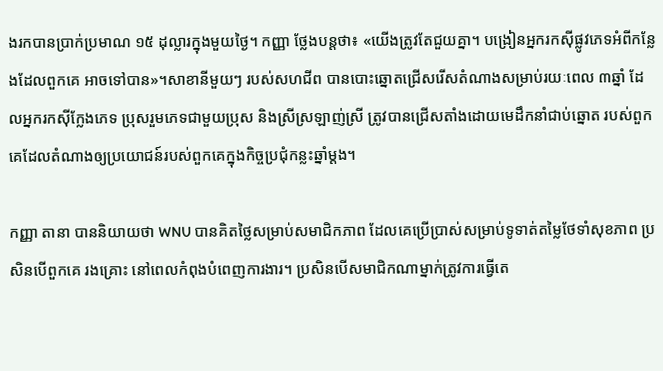ងរកបានប្រាក់ប្រមាណ ១៥ ដុល្លារក្នុងមួយថ្ងៃ។ កញ្ញា ថ្លែងបន្តថា៖ «យើងត្រូវតែជួយគ្នា។ បង្រៀនអ្នករកស៊ីផ្លូវភេទអំពីកន្លែងដែលពួកគេ អាចទៅបាន»។សាខានីមួយៗ របស់សហជីព បានបោះឆ្នោតជ្រើសរើសតំណាងសម្រាប់រយៈពេល ៣ឆ្នាំ ដែលអ្នករកស៊ីក្លែងភេទ ប្រុសរួមភេទជាមួយប្រុស និងស្រីស្រឡាញ់ស្រី ត្រូវបានជ្រើសតាំងដោយមេដឹកនាំជាប់ឆ្នោត របស់ពួកគេដែលតំណាងឲ្យប្រយោជន៍របស់ពួកគេក្នុងកិច្ចប្រជុំកន្លះឆ្នាំម្តង។

កញ្ញា តានា បាននិយាយថា WNU បានគិតថ្លៃសម្រាប់សមាជិកភាព ដែលគេប្រើប្រាស់សម្រាប់ទូទាត់តម្លៃថែទាំសុខភាព ប្រសិនបើពួកគេ រងគ្រោះ នៅពេលកំពុងបំពេញការងារ។ ប្រសិនបើសមាជិកណាម្នាក់ត្រូវការធ្វើតេ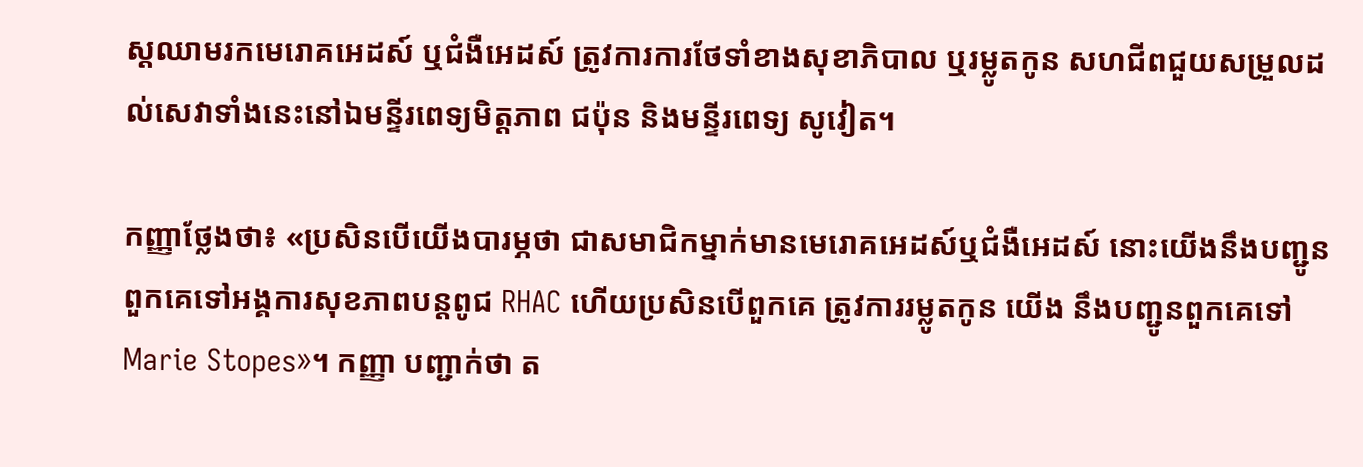ស្តឈាមរកមេរោគអេដស៍ ឬជំងឺអេដស៍ ត្រូវការការថែទាំខាងសុខាភិបាល ឬរម្លូតកូន សហជីពជួយសម្រួលដល់សេវាទាំងនេះនៅឯមន្ទីរពេទ្យមិត្តភាព ជប៉ុន និងមន្ទីរពេទ្យ សូវៀត។

កញ្ញាថ្លែងថា៖ «ប្រសិនបើយើងបារម្ភថា ជាសមាជិកម្នាក់មានមេរោគអេដស៍ឬជំងឺអេដស៍ នោះយើងនឹងបញ្ជូនពួកគេទៅអង្គការសុខភាពបន្តពូជ RHAC ហើយប្រសិនបើពួកគេ ត្រូវការរម្លូតកូន យើង នឹងបញ្ជូនពួកគេទៅ Marie Stopes»។ កញ្ញា បញ្ជាក់ថា ត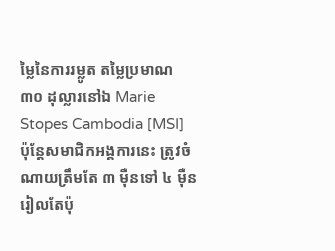ម្លៃនៃការរម្លូត តម្លៃប្រមាណ ៣០ ដុល្លារនៅឯ Marie Stopes Cambodia [MSI] ប៉ុន្តែសមាជិកអង្គការនេះ ត្រូវចំណាយត្រឹមតែ ៣ ម៉ឺនទៅ ៤ ម៉ឺនរៀលតែប៉ុ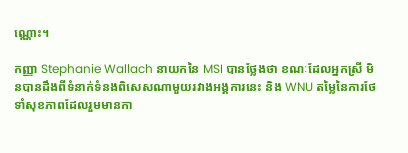ណ្ណោះ។

កញ្ញា Stephanie Wallach នាយកនៃ MSI បានថ្លែងថា ខណៈដែលអ្នកស្រី មិនបានដឹងពីទំនាក់ទំនងពិសេសណាមួយរវាងអង្គការនេះ និង WNU តម្លៃនៃការថែទាំសុខភាពដែលរួមមានកា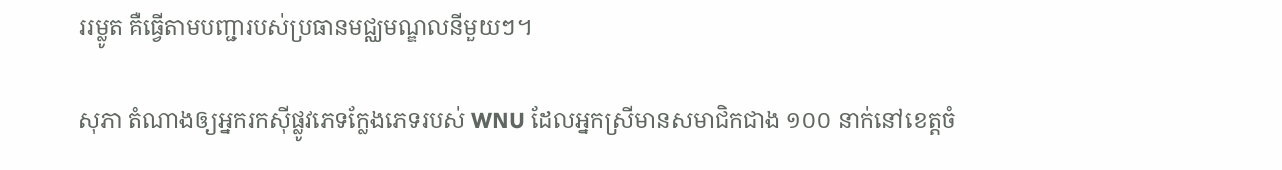ររម្លូត គឺធ្វើតាមបញ្ជារបស់ប្រធានមជ្ឈមណ្ឌលនីមួយៗ។

សុភា តំណាងឲ្យអ្នករកស៊ីផ្លូវភេទក្លែងភេទរបស់ WNU ដែលអ្នកស្រីមានសមាជិកជាង ១០០ នាក់នៅខេត្តចំ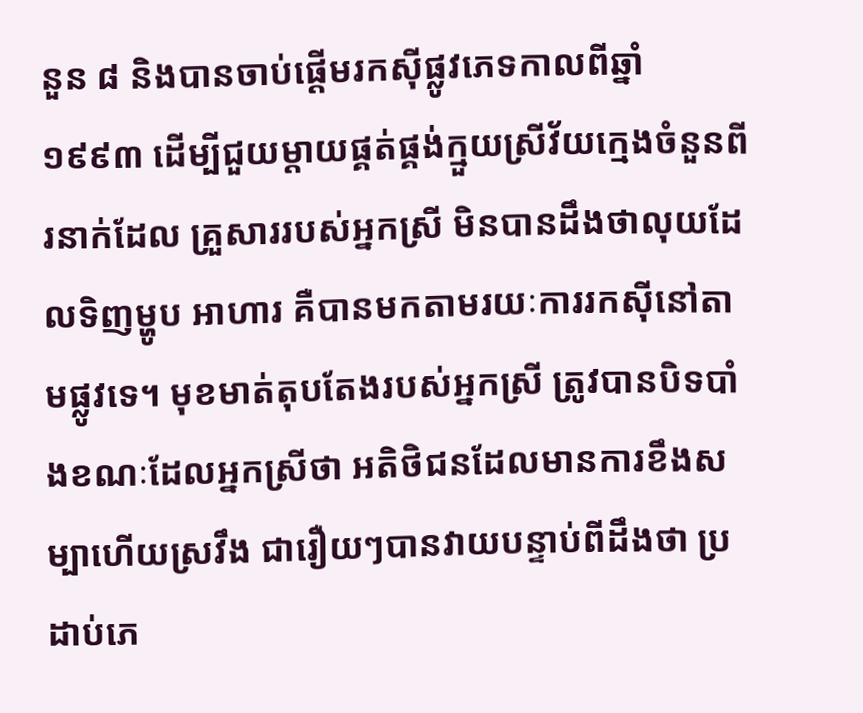នួន ៨ និងបានចាប់ផ្តើមរកស៊ីផ្លូវភេទកាលពីឆ្នាំ ១៩៩៣ ដើម្បីជួយម្តាយផ្គត់ផ្គង់ក្មួយស្រីវ័យក្មេងចំនួនពីរនាក់ដែល គ្រួសាររបស់អ្នកស្រី មិនបានដឹងថាលុយដែលទិញម្ហូប អាហារ គឺបានមកតាមរយៈការរកស៊ីនៅតាមផ្លូវទេ។ មុខមាត់តុបតែងរបស់អ្នកស្រី ត្រូវបានបិទបាំងខណៈដែលអ្នកស្រីថា អតិថិជនដែលមានការខឹងសម្បាហើយស្រវឹង ជារឿយៗបានវាយបន្ទាប់ពីដឹងថា ប្រដាប់ភេ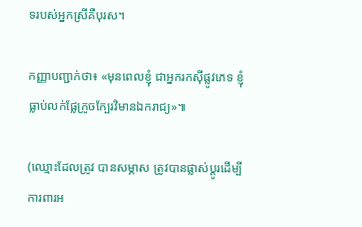ទរបស់អ្នកស្រីគឺបុរស។

កញ្ញាបញ្ជាក់ថា៖ «មុនពេលខ្ញុំ ជាអ្នករកស៊ីផ្លូវភេទ ខ្ញុំធ្លាប់លក់ផ្លែក្រូចក្បែរវិមានឯករាជ្យ»៕

(ឈ្មោះដែលត្រូវ បានសម្ភាស ត្រូវបានផ្លាស់ប្តូរដើម្បីការពារអ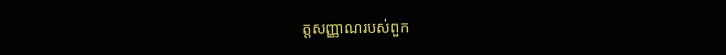ត្តសញ្ញាណរបស់ពួក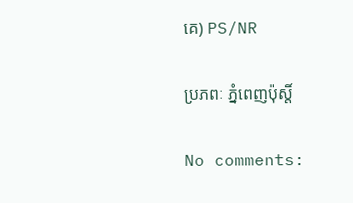គេ) PS/NR

ប្រភពៈ ភ្នំពេញប៉ុស្តិ៍

No comments: